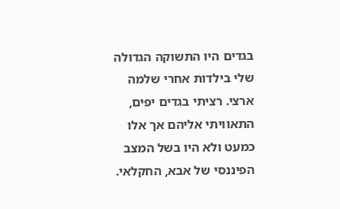בגדים היו התשוקה הגדולה שלי בילדות אחרי שלמה ארצי. רציתי בגדים יפים, התאוויתי אליהם אך אלו כמעט ולא היו בשל המצב הפיננסי של אבא, החקלאי.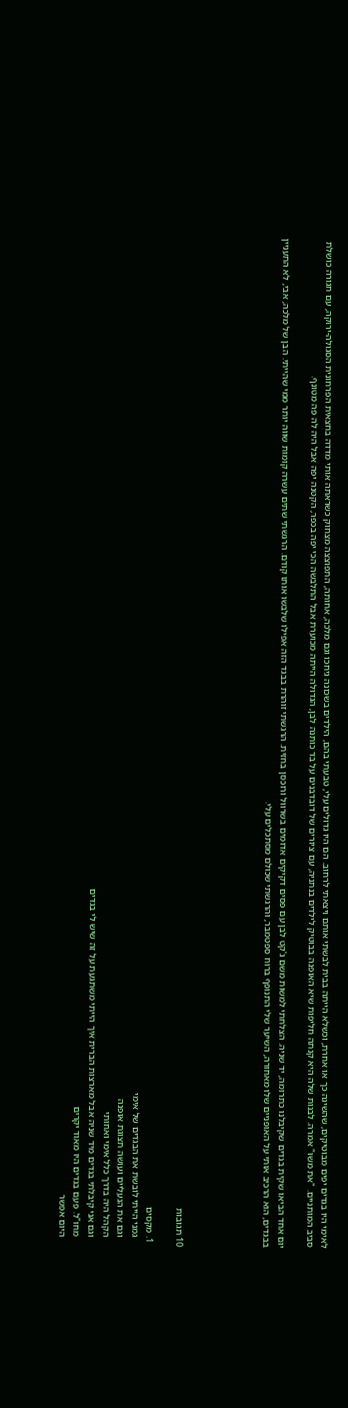לאימי היו בגדים יפים מבוטיקים, שהשיגה כך או אחרת, וכשלא הייתה בבית לבשתי אותם ויצאתי לרחוב. הם היו גדולים עלי, טבעתי בהם, הילדים בשכונה גיחכו וגם מלכה, אחותה, התפוצצה מצחוק כשראתה אותי מדדה בחצאית הפרחונית הסגולה-ירוקה, עם חגורה כושלת סביב המותניים. "את משוּ" אמרה. לבנות שלה היא קנתה חליפות שיא האופנה בבוטיק לילדים בנתניה, עם ציורים של דובדבנים על בד כותנה לבן, הגדולה הייתה מכוערת אבל התלבשה הכי יפה בכפר, הקטנה יפה אבל היה לה פה מטונף.

יום אחד הביאו שקית בגדים שקיבלנו כתרומה, יד שניה. הצלחתי למשות משם ג'קט לבן עם פסים דקיקים אדומים בשרוול ורוכסן בחזית. הרגשתי זוהרת בבגד הזה אפילו שלבשו אותו קודם. הרגשתי שתים עשרה קומות שווה יותר ממי שהייתי. הבן של מלכה, אבי, לא התעניין בבגדים, הוא הרכיב אותי על האופניים שלו מאחורה, השיער שלי התנופף ברוח ספטמבר, והרגשתי שכולם מסתכלים עלי.





10 תגובות

  1. מקסים
    גמני הייתי לובשת את הבגדים של אימי
    וגם את הנעליים ועושה תצוגת אופנה
    הקהל היה בדרך כלל אימי ואחותי
    וגם אני קיבלתי בגדים מיד שניה אבל מארצות הברית איך הייתי משתגעת על זה שיש לי בגדים
    מחו"ל. פעם בגדים היו מאוד יקרים
    היום אפשר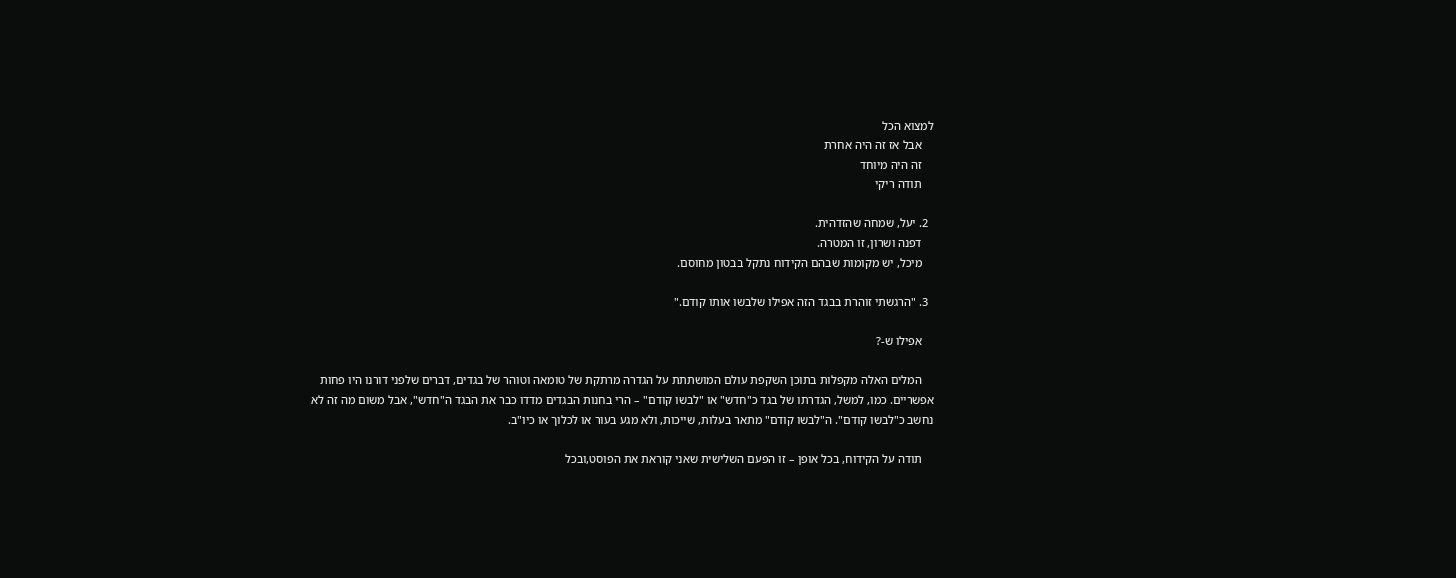למצוא הכל
    אבל אז זה היה אחרת
    זה היה מיוחד
    תודה ריקי

  2. יעל, שמחה שהזדהית.
    דפנה ושרון, זו המטרה.
    מיכל, יש מקומות שבהם הקידוח נתקל בבטון מחוסם.

  3. "הרגשתי זוהרת בבגד הזה אפילו שלבשו אותו קודם."

    אפילו ש-?

    המלים האלה מקפלות בתוכן השקפת עולם המושתתת על הגדרה מרתקת של טומאה וטוהר של בגדים, דברים שלפני דורנו היו פחות אפשריים. כמו, למשל, הגדרתו של בגד כ"חדש" או "לבשו קודם" – הרי בחנות הבגדים מדדו כבר את הבגד ה"חדש", אבל משום מה זה לא נחשב כ"לבשו קודם". ה"לבשו קודם" מתאר בעלות, שייכות, ולא מגע בעור או לכלוך או כיו"ב.

    תודה על הקידוח, בכל אופן – זו הפעם השלישית שאני קוראת את הפוסט,ובכל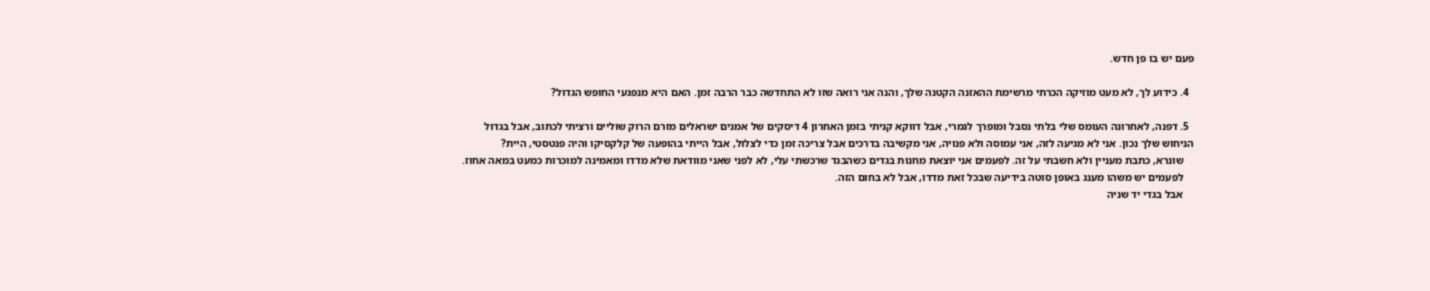פעם יש בו פן חדש.

  4. כידוע לך, לא מעט מוזיקה הכרתי מרשימת ההאזנה הקטנה שלך, והנה אני רואה שזו לא התחדשה כבר הרבה זמן. האם היא מנפגעי החופש הגדול?

  5. דפנה, לאחרונה העומס שלי בלתי נסבל ומופרך לגמרי, אבל דווקא קניתי בזמן האחרון 4 דיסקים של אמנים ישראלים מזרם הרוק שוליים ורציתי לכתוב, אבל בגדול הניחוש שלך נכון. אני לא מגיעה לזה, אני עמוסה ולא פנויה, אני מקשיבה בדרכים אבל צריכה זמן כדי לצלול, אבל הייתי בהופעה של קלקסיקו והיה פנטסטי, היית?
    שונרא, כתבת מעניין ולא חשבתי על זה. לפעמים אני יוצאת מחנות בגדים כשהבגד שרכשתי עלי, לא לפני שאני מוודאת שלא מדדו ומאמינה למוכרות כמעט במאה אחוז.
    לפעמים יש משהו מענג באופן סוטה בידיעה שבכל זאת מדדו, אבל לא בחום הזה.
    אבל בגדי יד שניה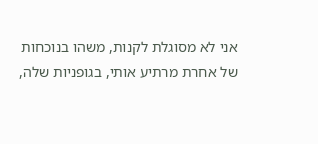אני לא מסוגלת לקנות, משהו בנוכחות של אחרת מרתיע אותי, בגופניות שלה,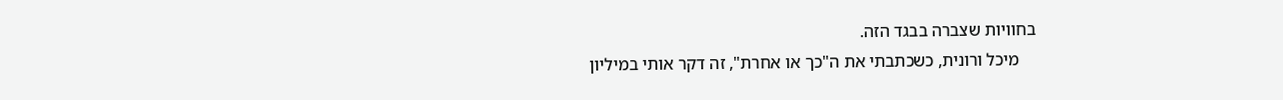בחוויות שצברה בבגד הזה.
    מיכל ורונית, כשכתבתי את ה"כך או אחרת", זה דקר אותי במיליון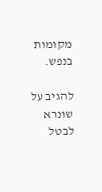מקומות בנפש.

להגיב על שונרא לבטל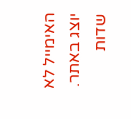האימייל לא יוצג באתר. שדות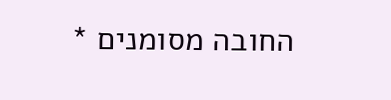החובה מסומנים *